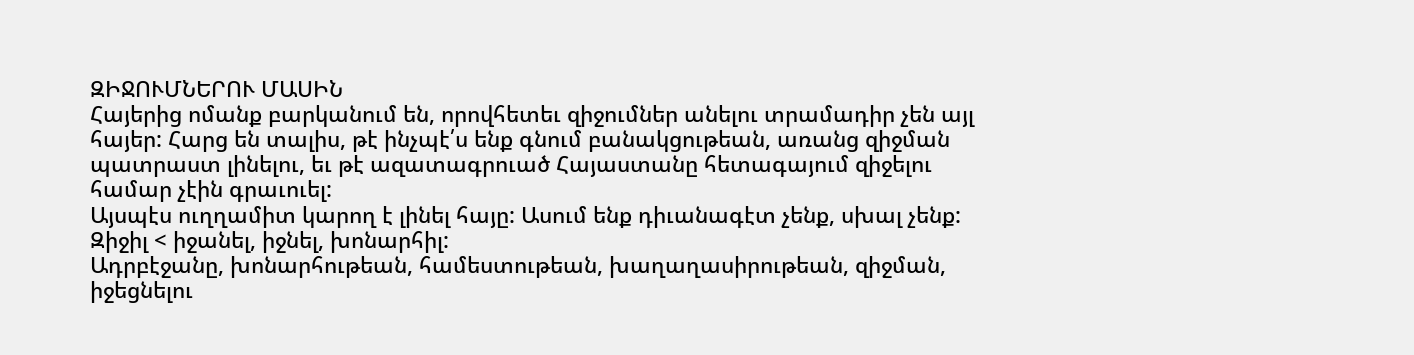ԶԻՋՈՒՄՆԵՐՈՒ ՄԱՍԻՆ
Հայերից ոմանք բարկանում են, որովհետեւ զիջումներ անելու տրամադիր չեն այլ հայեր: Հարց են տալիս, թէ ինչպէ՛ս ենք գնում բանակցութեան, առանց զիջման պատրաստ լինելու, եւ թէ ազատագրուած Հայաստանը հետագայում զիջելու համար չէին գրաւուել:
Այսպէս ուղղամիտ կարող է լինել հայը: Ասում ենք դիւանագէտ չենք, սխալ չենք:
Զիջիլ < իջանել, իջնել, խոնարհիլ:
Ադրբէջանը, խոնարհութեան, համեստութեան, խաղաղասիրութեան, զիջման, իջեցնելու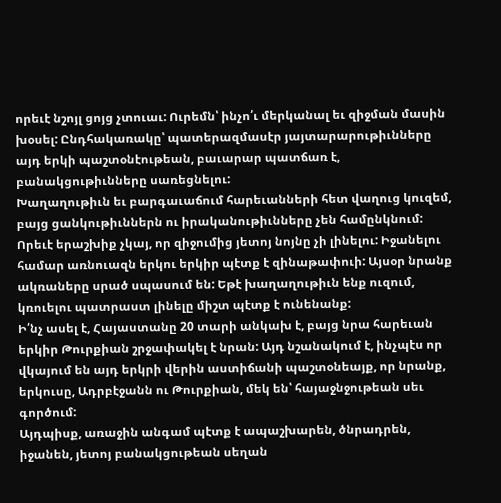որեւէ նշոյլ ցոյց չտուաւ: Ուրեմն՝ ինչո՛ւ մերկանալ եւ զիջման մասին խօսել: Ընդհակառակը՝ պատերազմասէր յայտարարութիւնները այդ երկի պաշտօնէութեան, բաւարար պատճառ է, բանակցութիւնները սառեցնելու:
Խաղաղութիւն եւ բարգաւաճում հարեւանների հետ վաղուց կուզեմ, բայց ցանկութիւններն ու իրականութիւնները չեն համընկնում:
Որեւէ երաշխիք չկայ, որ զիջումից յետոյ նոյնը չի լինելու: Իջանելու համար առնուազն երկու երկիր պէտք է զինաթափուի: Այսօր նրանք ակռաները սրած սպասում են: Եթէ խաղաղութիւն ենք ուզում, կռուելու պատրաստ լինելը միշտ պէտք է ունենանք:
Ի՛նչ ասել է, Հայաստանը 20 տարի անկախ է, բայց նրա հարեւան երկիր Թուրքիան շրջափակել է նրան: Այդ նշանակում է, ինչպէս որ վկայում են այդ երկրի վերին աստիճանի պաշտօնեայք, որ նրանք, երկուսը, Ադրբէջանն ու Թուրքիան, մեկ են՝ հայաջնջութեան սեւ գործում:
Այդպիսք, առաջին անգամ պէտք է ապաշխարեն, ծնրադրեն, իջանեն, յետոյ բանակցութեան սեղան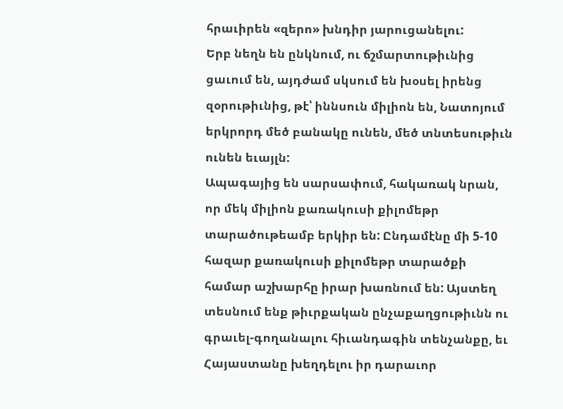հրաւիրեն «զերո» խնդիր յարուցանելու:
Երբ նեղն են ընկնում, ու ճշմարտութիւնից ցաւում են, այդժամ սկսում են խօսել իրենց զօրութիւնից, թէ՝ իննսուն միլիոն են, Նատոյում երկրորդ մեծ բանակը ունեն, մեծ տնտեսութիւն ունեն եւայլն:
Ապագայից են սարսափում, հակառակ նրան, որ մեկ միլիոն քառակուսի քիլոմեթր տարածութեամբ երկիր են: Ընդամէնը մի 5-10 հազար քառակուսի քիլոմեթր տարածքի համար աշխարհը իրար խառնում են: Այստեղ տեսնում ենք թիւրքական ընչաքաղցութիւնն ու գրաւել-գողանալու հիւանդագին տենչանքը, եւ Հայաստանը խեղդելու իր դարաւոր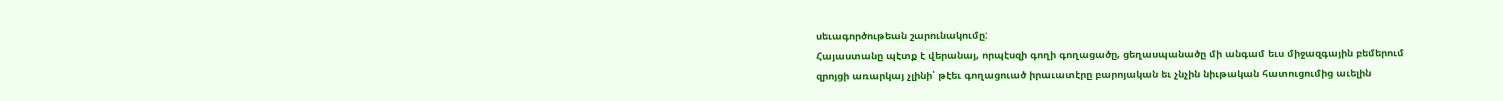սեւագործութեան շարունակումը:
Հայաստանը պէտք է վերանայ, որպէսզի գողի գողացածը, ցեղասպանածը մի անգամ եւս միջազգային բեմերում զրոյցի առարկայ չլինի՝ թէեւ գողացուած իրաւատէրը բարոյական եւ չնչին նիւթական հատուցումից աւելին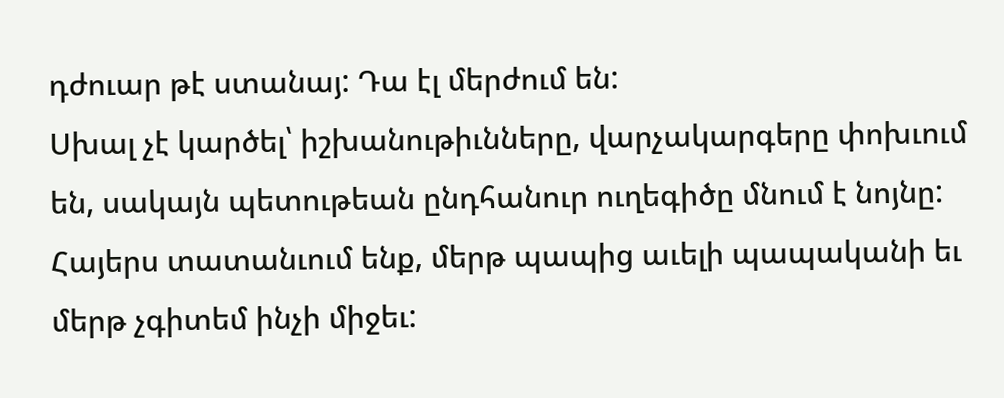դժուար թէ ստանայ: Դա էլ մերժում են:
Սխալ չէ կարծել՝ իշխանութիւնները, վարչակարգերը փոխւում են, սակայն պետութեան ընդհանուր ուղեգիծը մնում է նոյնը:
Հայերս տատանւում ենք, մերթ պապից աւելի պապականի եւ մերթ չգիտեմ ինչի միջեւ: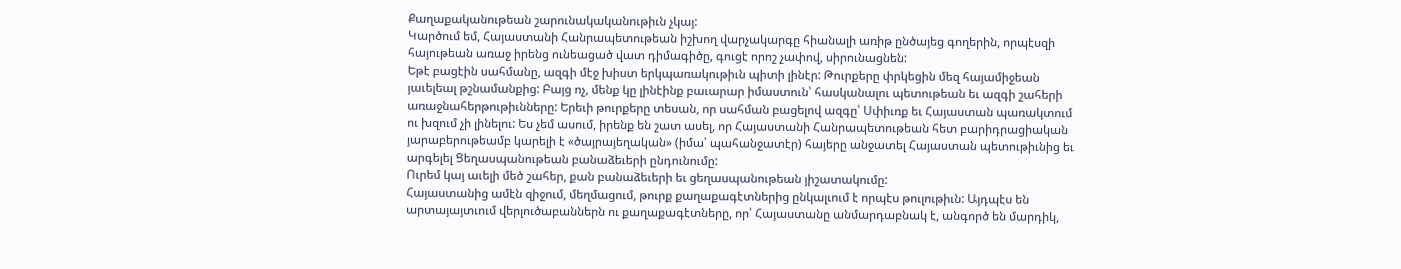Քաղաքականութեան շարունակականութիւն չկայ:
Կարծում եմ, Հայաստանի Հանրապետութեան իշխող վարչակարգը հիանալի առիթ ընծայեց գողերին, որպէսզի հայութեան առաջ իրենց ունեացած վատ դիմագիծը, գուցէ որոշ չափով, սիրունացնեն:
Եթէ բացէին սահմանը, ազգի մէջ խիստ երկպառակութիւն պիտի լինէր: Թուրքերը փրկեցին մեզ հայամիջեան յաւելեալ թշնամանքից: Բայց ոչ, մենք կը լինէինք բաւարար իմաստուն՝ հասկանալու պետութեան եւ ազգի շահերի առաջնահերթութիւնները: Երեւի թուրքերը տեսան, որ սահման բացելով ազգը՝ Սփիւռք եւ Հայաստան պառակտում ու խզում չի լինելու: Ես չեմ ասում, իրենք են շատ ասել, որ Հայաստանի Հանրապետութեան հետ բարիդրացիական յարաբերութեամբ կարելի է «ծայրայեղական» (իմա՝ պահանջատէր) հայերը անջատել Հայաստան պետութիւնից եւ արգելել Ցեղասպանութեան բանաձեւերի ընդունումը:
Ուրեմ կայ աւելի մեծ շահեր, քան բանաձեւերի եւ ցեղասպանութեան յիշատակումը:
Հայաստանից ամէն զիջում, մեղմացում, թուրք քաղաքագէտներից ընկալւում է որպէս թուլութիւն: Այդպէս են արտայայտւում վերլուծաբաններն ու քաղաքագէտները, որ՝ Հայաստանը անմարդաբնակ է, անգործ են մարդիկ,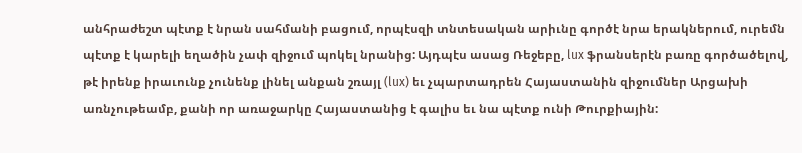անհրաժեշտ պէտք է նրան սահմանի բացում, որպէսզի տնտեսական արիւնը գործէ նրա երակներում, ուրեմն պէտք է կարելի եղածին չափ զիջում պոկել նրանից: Այդպէս ասաց Ռեջեբը, lux ֆրանսերէն բառը գործածելով, թէ իրենք իրաւունք չունենք լինել անքան շռայլ (lux) եւ չպարտադրեն Հայաստանին զիջումներ Արցախի առնչութեամբ, քանի որ առաջարկը Հայաստանից է գալիս եւ նա պէտք ունի Թուրքիային: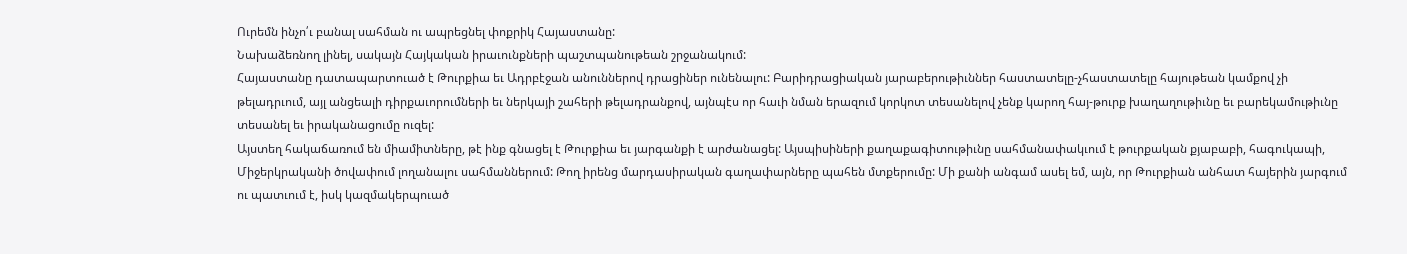Ուրեմն ինչո՛ւ բանալ սահման ու ապրեցնել փոքրիկ Հայաստանը:
Նախաձեռնող լինել, սակայն Հայկական իրաւունքների պաշտպանութեան շրջանակում:
Հայաստանը դատապարտուած է Թուրքիա եւ Ադրբէջան անուններով դրացիներ ունենալու: Բարիդրացիական յարաբերութիւններ հաստատելը-չհաստատելը հայութեան կամքով չի թելադրւում, այլ անցեալի դիրքաւորումների եւ ներկայի շահերի թելադրանքով, այնպէս որ հաւի նման երազում կորկոտ տեսանելով չենք կարող հայ-թուրք խաղաղութիւնը եւ բարեկամութիւնը տեսանել եւ իրականացումը ուզել:
Այստեղ հակաճառում են միամիտները, թէ ինք գնացել է Թուրքիա եւ յարգանքի է արժանացել: Այսպիսիների քաղաքագիտութիւնը սահմանափակւում է թուրքական քյաբաբի, հագուկապի, Միջերկրականի ծովափում լողանալու սահմաններում: Թող իրենց մարդասիրական գաղափարները պահեն մտքերումը: Մի քանի անգամ ասել եմ, այն, որ Թուրքիան անհատ հայերին յարգում ու պատւում է, իսկ կազմակերպուած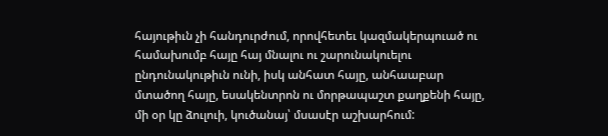հայութիւն չի հանդուրժում, որովհետեւ կազմակերպուած ու համախումբ հայը հայ մնալու ու շարունակուելու ընդունակութիւն ունի, իսկ անհատ հայը, անհաաբար մտածող հայը, եսակենտրոն ու մորթապաշտ քաղքենի հայը, մի օր կը ձուլուի, կուծանայ՝ մսասէր աշխարհում: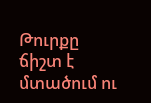Թուրքը ճիշտ է մտածում ու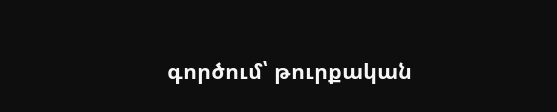գործում՝ թուրքական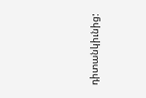դիտանկիւնից: